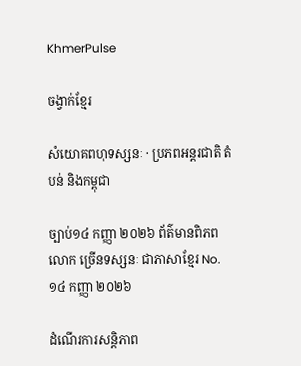KhmerPulse

ចង្វាក់ខ្មែរ

សំយោគពហុទស្សនៈ · ប្រភពអន្តរជាតិ តំបន់ និងកម្ពុជា

ច្បាប់១៤ កញ្ញា ២០២៦ ព័ត៌មានពិភពលោក ច្រើនទស្សនៈ ជាភាសាខ្មែរ No. ១៤ កញ្ញា ២០២៦

ដំណើរការសន្តិភាព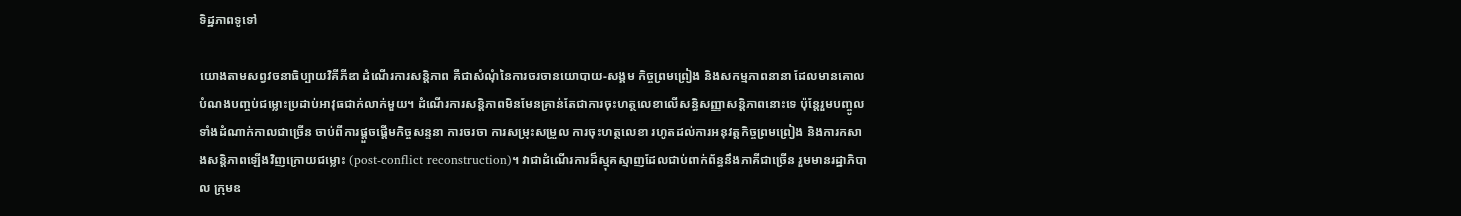ទិដ្ឋភាពទូទៅ

យោងតាមសព្វវចនាធិប្បាយវិគីភីឌា ដំណើរការសន្តិភាព គឺជាសំណុំនៃការចរចានយោបាយ-សង្គម កិច្ចព្រមព្រៀង និងសកម្មភាពនានា ដែលមានគោលបំណងបញ្ចប់ជម្លោះប្រដាប់អាវុធជាក់លាក់មួយ។ ដំណើរការសន្តិភាពមិនមែនគ្រាន់តែជាការចុះហត្ថលេខាលើសន្ធិសញ្ញាសន្តិភាពនោះទេ ប៉ុន្តែរួមបញ្ចូលទាំងដំណាក់កាលជាច្រើន ចាប់ពីការផ្តួចផ្តើមកិច្ចសន្ទនា ការចរចា ការសម្រុះសម្រួល ការចុះហត្ថលេខា រហូតដល់ការអនុវត្តកិច្ចព្រមព្រៀង និងការកសាងសន្តិភាពឡើងវិញក្រោយជម្លោះ (post-conflict reconstruction)។ វាជាដំណើរការដ៏ស្មុគស្មាញដែលជាប់ពាក់ព័ន្ធនឹងភាគីជាច្រើន រួមមានរដ្ឋាភិបាល ក្រុមឧ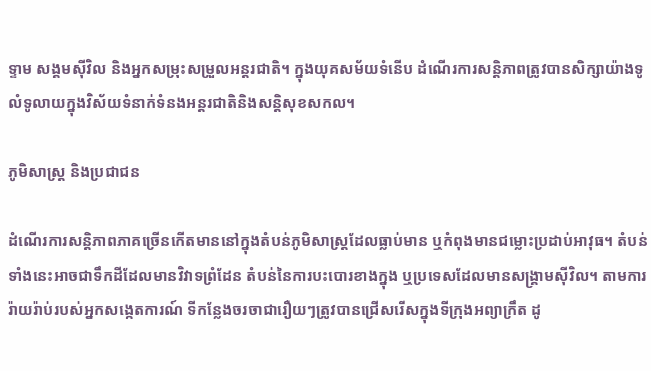ទ្ទាម សង្គមស៊ីវិល និងអ្នកសម្រុះសម្រួលអន្តរជាតិ។ ក្នុងយុគសម័យទំនើប ដំណើរការសន្តិភាពត្រូវបានសិក្សាយ៉ាងទូលំទូលាយក្នុងវិស័យទំនាក់ទំនងអន្តរជាតិនិងសន្តិសុខសកល។

ភូមិសាស្ត្រ និងប្រជាជន

ដំណើរការសន្តិភាពភាគច្រើនកើតមាននៅក្នុងតំបន់ភូមិសាស្ត្រដែលធ្លាប់មាន ឬកំពុងមានជម្លោះប្រដាប់អាវុធ។ តំបន់ទាំងនេះអាចជាទឹកដីដែលមានវិវាទព្រំដែន តំបន់នៃការបះបោរខាងក្នុង ឬប្រទេសដែលមានសង្គ្រាមស៊ីវិល។ តាមការរ៉ាយរ៉ាប់របស់អ្នកសង្កេតការណ៍ ទីកន្លែងចរចាជារឿយៗត្រូវបានជ្រើសរើសក្នុងទីក្រុងអព្យាក្រឹត ដូ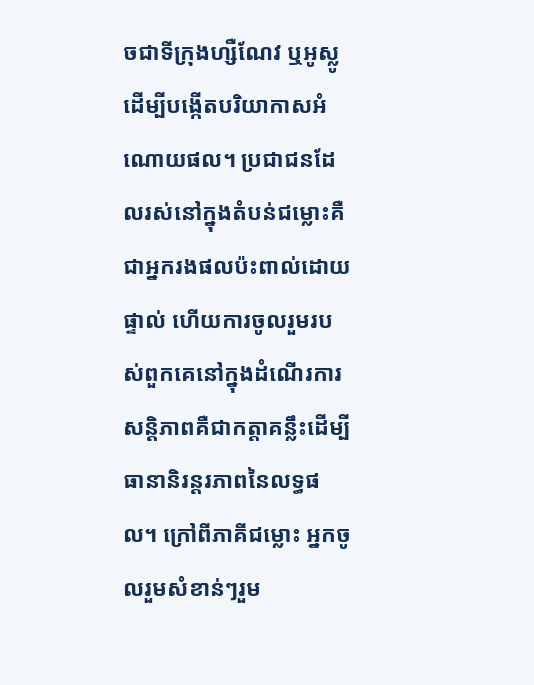ចជាទីក្រុងហ្សឺណែវ ឬអូស្លូ ដើម្បីបង្កើតបរិយាកាសអំណោយផល។ ប្រជាជនដែលរស់នៅក្នុងតំបន់ជម្លោះគឺជាអ្នករងផលប៉ះពាល់ដោយផ្ទាល់ ហើយការចូលរួមរបស់ពួកគេនៅក្នុងដំណើរការសន្តិភាពគឺជាកត្តាគន្លឹះដើម្បីធានានិរន្តរភាពនៃលទ្ធផល។ ក្រៅពីភាគីជម្លោះ អ្នកចូលរួមសំខាន់ៗរួម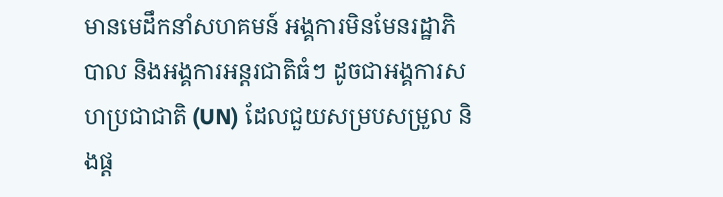មានមេដឹកនាំសហគមន៍ អង្គការមិនមែនរដ្ឋាភិបាល និងអង្គការអន្តរជាតិធំៗ ដូចជាអង្គការសហប្រជាជាតិ (UN) ដែលជួយសម្របសម្រួល និងផ្ត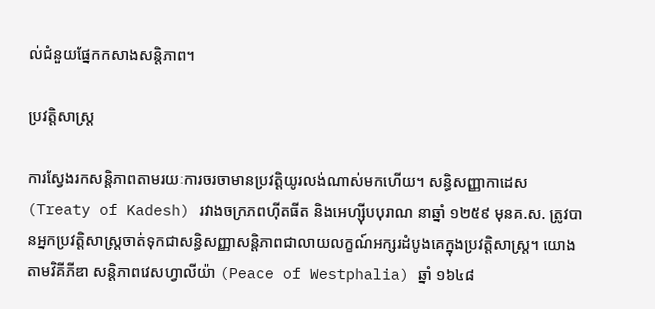ល់ជំនួយផ្នែកកសាងសន្តិភាព។

ប្រវត្តិសាស្ត្រ

ការស្វែងរកសន្តិភាពតាមរយៈការចរចាមានប្រវត្តិយូរលង់ណាស់មកហើយ។ សន្ធិសញ្ញាកាដេស (Treaty of Kadesh) រវាងចក្រភពហ៊ីតធីត និងអេហ្ស៊ីបបុរាណ នាឆ្នាំ ១២៥៩ មុនគ.ស. ត្រូវបានអ្នកប្រវត្តិសាស្រ្តចាត់ទុកជាសន្ធិសញ្ញាសន្តិភាពជាលាយលក្ខណ៍អក្សរដំបូងគេក្នុងប្រវត្តិសាស្ត្រ។ យោងតាមវិគីភីឌា សន្តិភាពវេសហ្វាលីយ៉ា (Peace of Westphalia) ឆ្នាំ ១៦៤៨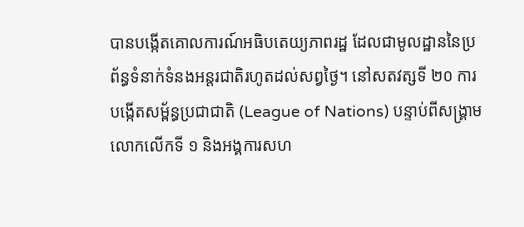បានបង្កើតគោលការណ៍អធិបតេយ្យភាពរដ្ឋ ដែលជាមូលដ្ឋាននៃប្រព័ន្ធទំនាក់ទំនងអន្តរជាតិរហូតដល់សព្វថ្ងៃ។ នៅសតវត្សទី ២០ ការបង្កើតសម្ព័ន្ធប្រជាជាតិ (League of Nations) បន្ទាប់ពីសង្គ្រាមលោកលើកទី ១ និងអង្គការសហ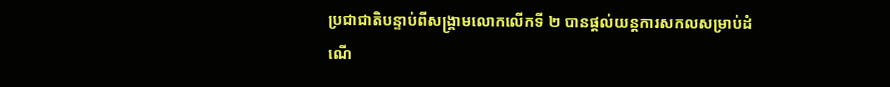ប្រជាជាតិបន្ទាប់ពីសង្គ្រាមលោកលើកទី ២ បានផ្តល់យន្តការសកលសម្រាប់ដំណើ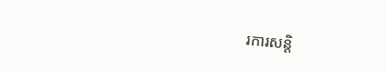រការសន្តិ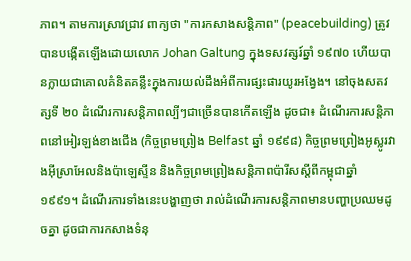ភាព។ តាមការស្រាវជ្រាវ ពាក្យថា "ការកសាងសន្តិភាព" (peacebuilding) ត្រូវបានបង្កើតឡើងដោយលោក Johan Galtung ក្នុងទសវត្សរ៍ឆ្នាំ ១៩៧០ ហើយបានក្លាយជាគោលគំនិតគន្លឹះក្នុងការយល់ដឹងអំពីការផ្សះផារយូរអង្វែង។ នៅចុងសតវត្សទី ២០ ដំណើរការសន្តិភាពល្បីៗជាច្រើនបានកើតឡើង ដូចជា៖ ដំណើរការសន្តិភាពនៅអៀរឡង់ខាងជើង (កិច្ចព្រមព្រៀង Belfast ឆ្នាំ ១៩៩៨) កិច្ចព្រមព្រៀងអូស្លូរវាងអ៊ីស្រាអែលនិងប៉ាឡេស្ទីន និងកិច្ចព្រមព្រៀងសន្តិភាពប៉ារីសស្តីពីកម្ពុជាឆ្នាំ ១៩៩១។ ដំណើរការទាំងនេះបង្ហាញថា រាល់ដំណើរការសន្តិភាពមានបញ្ហាប្រឈមដូចគ្នា ដូចជាការកសាងទំនុ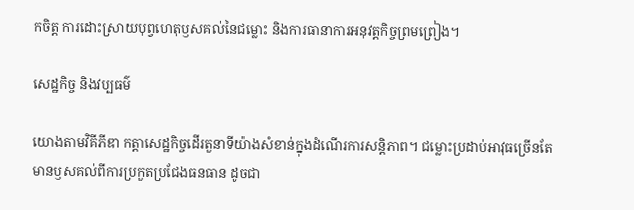កចិត្ត ការដោះស្រាយបុព្វហេតុឫសគល់នៃជម្លោះ និងការធានាការអនុវត្តកិច្ចព្រមព្រៀង។

សេដ្ឋកិច្ច និងវប្បធម៌

យោងតាមវិគីភីឌា កត្តាសេដ្ឋកិច្ចដើរតួនាទីយ៉ាងសំខាន់ក្នុងដំណើរការសន្តិភាព។ ជម្លោះប្រដាប់អាវុធច្រើនតែមានឫសគល់ពីការប្រកួតប្រជែងធនធាន ដូចជា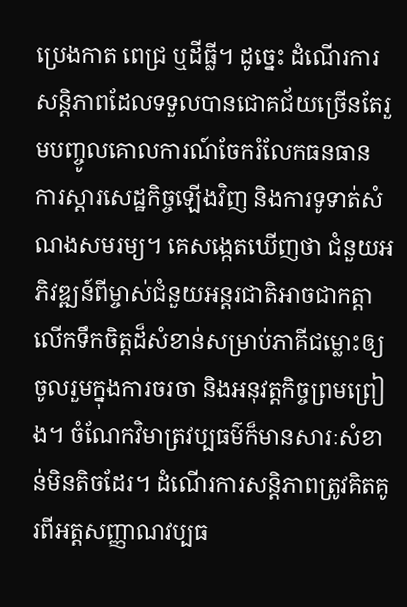ប្រេងកាត ពេជ្រ ឬដីធ្លី។ ដូច្នេះ ដំណើរការសន្តិភាពដែលទទួលបានជោគជ័យច្រើនតែរួមបញ្ចូលគោលការណ៍ចែករំលែកធនធាន ការស្តារសេដ្ឋកិច្ចឡើងវិញ និងការទូទាត់សំណងសមរម្យ។ គេសង្កេតឃើញថា ជំនួយអភិវឌ្ឍន៍ពីម្ចាស់ជំនួយអន្តរជាតិអាចជាកត្តាលើកទឹកចិត្តដ៏សំខាន់សម្រាប់ភាគីជម្លោះឲ្យចូលរួមក្នុងការចរចា និងអនុវត្តកិច្ចព្រមព្រៀង។ ចំណែកវិមាត្រវប្បធម៌ក៏មានសារៈសំខាន់មិនតិចដែរ។ ដំណើរការសន្តិភាពត្រូវគិតគូរពីអត្តសញ្ញាណវប្បធ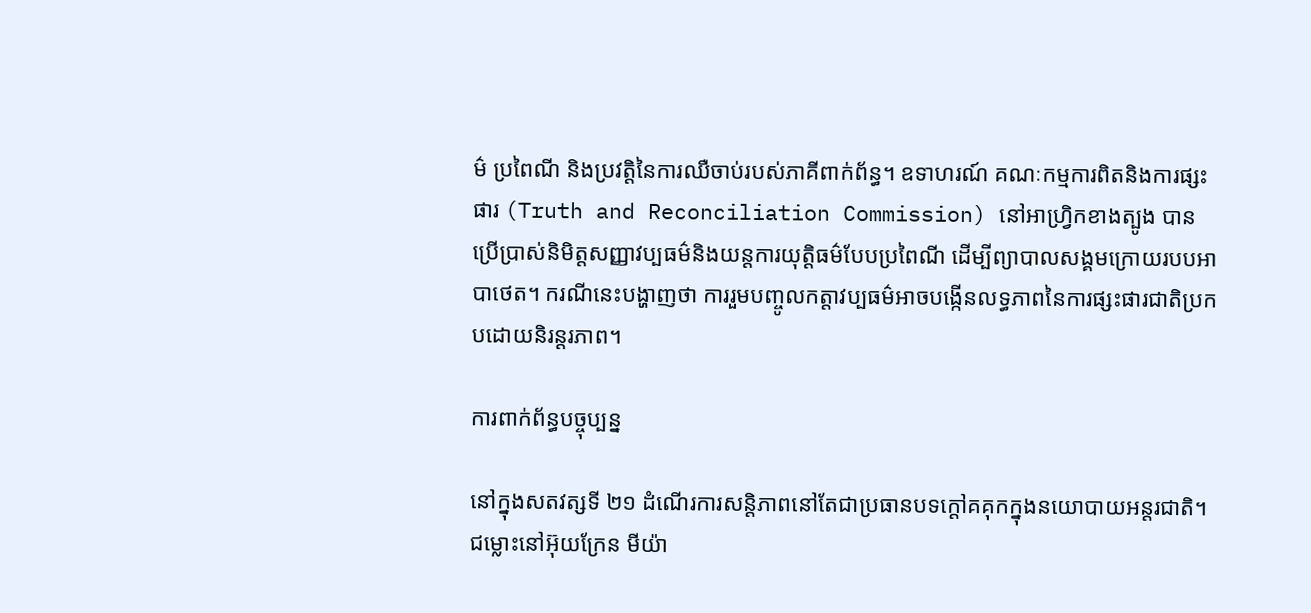ម៌ ប្រពៃណី និងប្រវត្តិនៃការឈឺចាប់របស់ភាគីពាក់ព័ន្ធ។ ឧទាហរណ៍ គណៈកម្មការពិតនិងការផ្សះផារ (Truth and Reconciliation Commission) នៅអាហ្វ្រិកខាងត្បូង បានប្រើប្រាស់និមិត្តសញ្ញាវប្បធម៌និងយន្តការយុត្តិធម៌បែបប្រពៃណី ដើម្បីព្យាបាលសង្គមក្រោយរបបអាបាថេត។ ករណីនេះបង្ហាញថា ការរួមបញ្ចូលកត្តាវប្បធម៌អាចបង្កើនលទ្ធភាពនៃការផ្សះផារជាតិប្រកបដោយនិរន្តរភាព។

ការពាក់ព័ន្ធបច្ចុប្បន្ន

នៅក្នុងសតវត្សទី ២១ ដំណើរការសន្តិភាពនៅតែជាប្រធានបទក្តៅគគុកក្នុងនយោបាយអន្តរជាតិ។ ជម្លោះនៅអ៊ុយក្រែន មីយ៉ា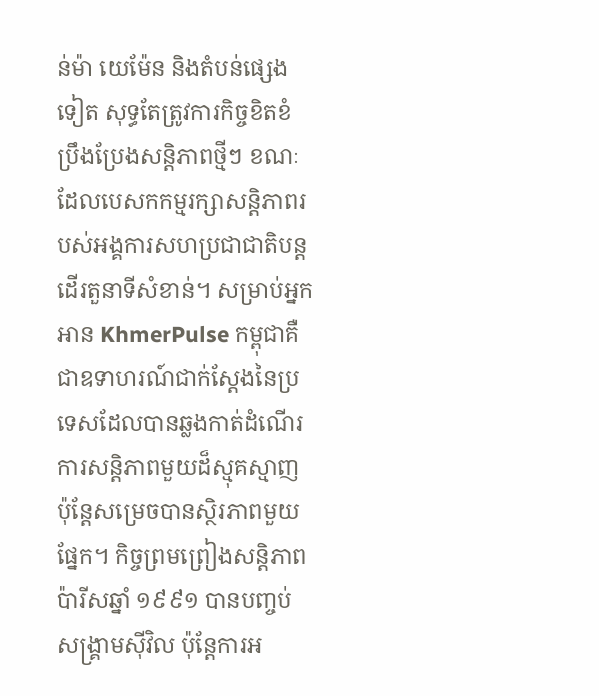ន់ម៉ា យេម៉ែន និងតំបន់ផ្សេងទៀត សុទ្ធតែត្រូវការកិច្ចខិតខំប្រឹងប្រែងសន្តិភាពថ្មីៗ ខណៈដែលបេសកកម្មរក្សាសន្តិភាពរបស់អង្គការសហប្រជាជាតិបន្តដើរតួនាទីសំខាន់។ សម្រាប់អ្នកអាន KhmerPulse កម្ពុជាគឺជាឧទាហរណ៍ជាក់ស្តែងនៃប្រទេសដែលបានឆ្លងកាត់ដំណើរការសន្តិភាពមួយដ៏ស្មុគស្មាញ ប៉ុន្តែសម្រេចបានស្ថិរភាពមួយផ្នែក។ កិច្ចព្រមព្រៀងសន្តិភាពប៉ារីសឆ្នាំ ១៩៩១ បានបញ្ចប់សង្គ្រាមស៊ីវិល ប៉ុន្តែការអ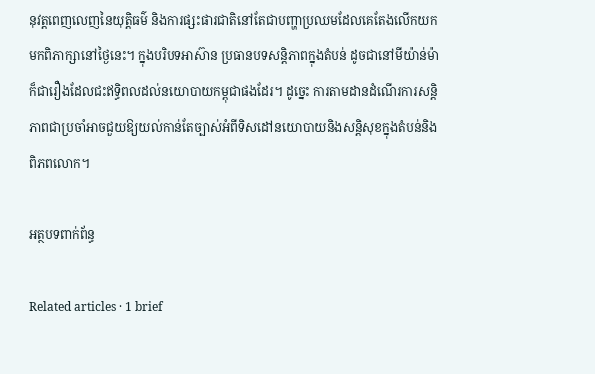នុវត្តពេញលេញនៃយុត្តិធម៌ និងការផ្សះផារជាតិនៅតែជាបញ្ហាប្រឈមដែលគេតែងលើកយកមកពិភាក្សានៅថ្ងៃនេះ។ ក្នុងបរិបទអាស៊ាន ប្រធានបទសន្តិភាពក្នុងតំបន់ ដូចជានៅមីយ៉ាន់ម៉ា ក៏ជារឿងដែលជះឥទ្ធិពលដល់នយោបាយកម្ពុជាផងដែរ។ ដូច្នេះ ការតាមដានដំណើរការសន្តិភាពជាប្រចាំអាចជួយឱ្យយល់កាន់តែច្បាស់អំពីទិសដៅនយោបាយនិងសន្តិសុខក្នុងតំបន់និងពិភពលោក។

អត្ថបទពាក់ព័ន្ធ

Related articles · 1 brief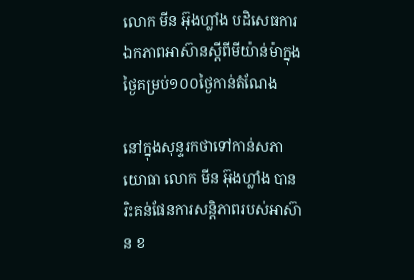លោក មីន អ៊ុងហ្លាំង បដិសេធការឯកភាពអាស៊ានស្តីពីមីយ៉ាន់ម៉ាក្នុងថ្ងៃគម្រប់១០០ថ្ងៃកាន់តំណែង

នៅក្នុងសុន្ទរកថាទៅកាន់សភាយោធា លោក មីន អ៊ុងហ្លាំង បានរិះគន់ផែនការសន្តិភាពរបស់អាស៊ាន ខ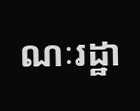ណៈរដ្ឋា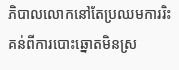ភិបាលលោកនៅតែប្រឈមការរិះគន់ពីការបោះឆ្នោតមិនស្រ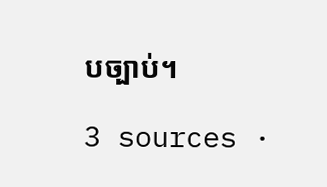បច្បាប់។

3 sources ·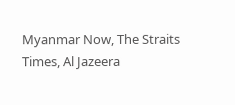Myanmar Now, The Straits Times, Al Jazeera